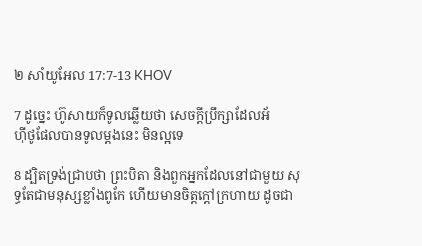២ សាំយូអែល 17:7-13 KHOV

7 ដូច្នេះ ហ៊ូសាយក៏ទូលឆ្លើយថា សេចក្តីប្រឹក្សាដែលអ័ហ៊ី‌ថូ‌ផែលបានទូលម្តងនេះ មិនល្អទេ

8 ដ្បិតទ្រង់ជ្រាបថា ព្រះ‌បិតា និងពួកអ្នកដែលនៅជាមួយ សុទ្ធតែជាមនុស្សខ្លាំងពូកែ ហើយមានចិត្តក្តៅក្រហាយ ដូចជា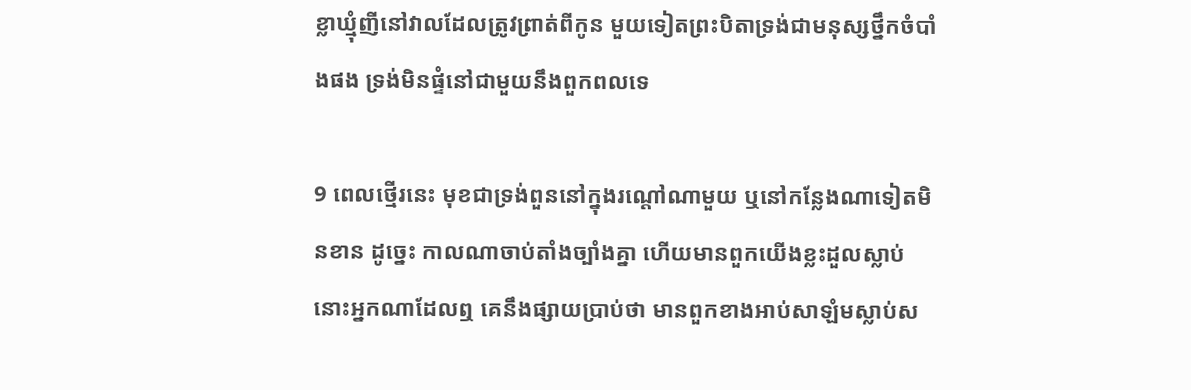ខ្លា‌ឃ្មុំញីនៅវាលដែលត្រូវព្រាត់ពីកូន មួយទៀតព្រះ‌បិតាទ្រង់ជាមនុស្សថ្នឹកចំបាំងផង ទ្រង់មិនផ្ទំនៅជាមួយនឹងពួកពលទេ

9 ពេលថ្មើរនេះ មុខជាទ្រង់ពួននៅក្នុងរណ្តៅណាមួយ ឬនៅកន្លែងណាទៀតមិនខាន ដូច្នេះ កាលណាចាប់តាំងច្បាំងគ្នា ហើយមានពួកយើងខ្លះដួលស្លាប់ នោះអ្នកណាដែលឮ គេនឹងផ្សាយប្រាប់ថា មានពួកខាងអាប់‌សា‌ឡំមស្លាប់ស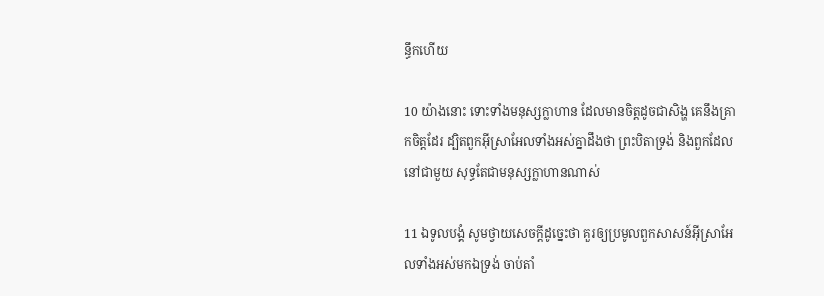ន្ធឹកហើយ

10 យ៉ាងនោះ ទោះទាំងមនុស្សក្លាហាន ដែលមានចិត្តដូចជាសិង្ហ គេនឹងគ្រាក‌ចិត្តដែរ ដ្បិតពួកអ៊ីស្រា‌អែលទាំងអស់គ្នាដឹងថា ព្រះ‌បិតាទ្រង់ និងពួកដែលនៅជាមួយ សុទ្ធតែជាមនុស្សក្លាហានណាស់

11 ឯទូល‌បង្គំ សូមថ្វាយសេចក្តីដូច្នេះថា គួរឲ្យប្រមូលពួកសាសន៍អ៊ីស្រា‌អែលទាំងអស់មកឯទ្រង់ ចាប់តាំ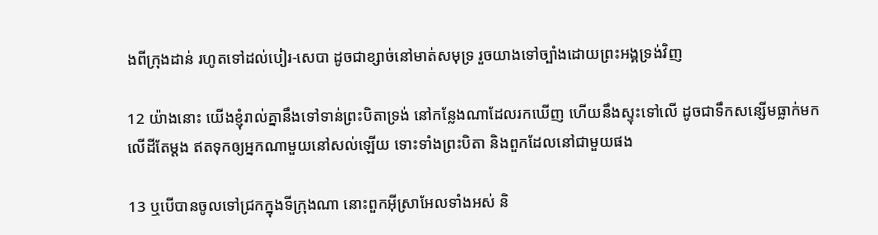ងពីក្រុងដាន់ រហូតទៅដល់បៀរ-សេបា ដូចជាខ្សាច់នៅមាត់សមុទ្រ រួចយាងទៅច្បាំងដោយព្រះ‌អង្គទ្រង់វិញ

12 យ៉ាងនោះ យើងខ្ញុំរាល់គ្នានឹងទៅទាន់ព្រះ‌បិតាទ្រង់ នៅកន្លែងណាដែលរកឃើញ ហើយនឹងស្ទុះទៅលើ ដូចជាទឹកសន្សើមធ្លាក់មកលើដីតែម្តង ឥតទុកឲ្យអ្នកណាមួយនៅសល់ឡើយ ទោះទាំងព្រះបិតា និងពួកដែលនៅជាមួយផង

13 ឬបើបានចូលទៅជ្រកក្នុងទីក្រុងណា នោះពួកអ៊ីស្រា‌អែលទាំងអស់ និ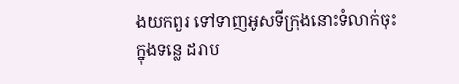ងយកពួរ ទៅទាញអូសទីក្រុងនោះទំលាក់ចុះក្នុងទន្លេ ដរាប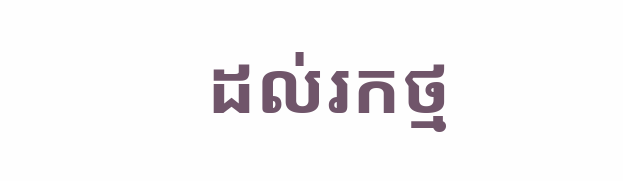ដល់រកថ្ម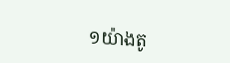១យ៉ាងតូ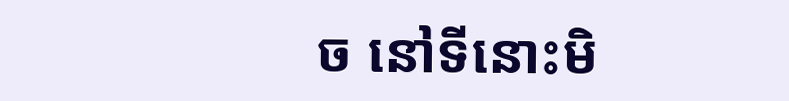ច នៅទីនោះមិ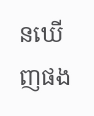នឃើញផង